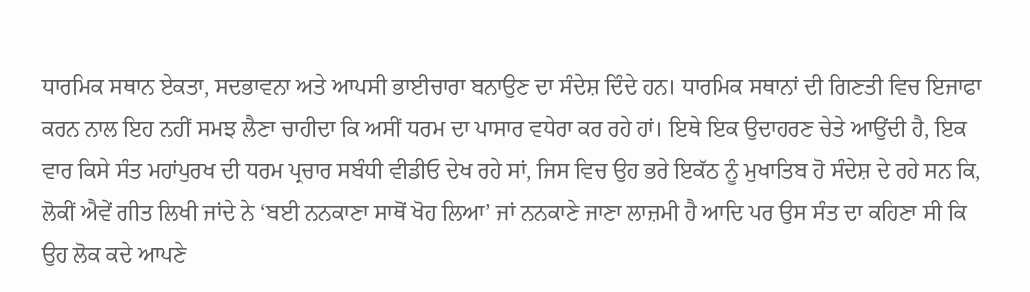ਧਾਰਮਿਕ ਸਥਾਨ ਏਕਤਾ, ਸਦਭਾਵਨਾ ਅਤੇ ਆਪਸੀ ਭਾਈਚਾਰਾ ਬਨਾਉਣ ਦਾ ਸੰਦੇਸ਼ ਦਿੰਦੇ ਹਨ। ਧਾਰਮਿਕ ਸਥਾਨਾਂ ਦੀ ਗਿਣਤੀ ਵਿਚ ਇਜਾਫਾ ਕਰਨ ਨਾਲ ਇਹ ਨਹੀਂ ਸਮਝ ਲੈਣਾ ਚਾਹੀਦਾ ਕਿ ਅਸੀਂ ਧਰਮ ਦਾ ਪਾਸਾਰ ਵਧੇਰਾ ਕਰ ਰਹੇ ਹਾਂ। ਇਥੇ ਇਕ ਉਦਾਹਰਣ ਚੇਤੇ ਆਉਂਦੀ ਹੈ, ਇਕ ਵਾਰ ਕਿਸੇ ਸੰਤ ਮਹਾਂਪੁਰਖ ਦੀ ਧਰਮ ਪ੍ਰਚਾਰ ਸਬੰਧੀ ਵੀਡੀਓ ਦੇਖ ਰਹੇ ਸਾਂ, ਜਿਸ ਵਿਚ ਉਹ ਭਰੇ ਇਕੱਠ ਨੂੰ ਮੁਖਾਤਿਬ ਹੋ ਸੰਦੇਸ਼ ਦੇ ਰਹੇ ਸਨ ਕਿ, ਲੋਕੀਂ ਐਵੇਂ ਗੀਤ ਲਿਖੀ ਜਾਂਦੇ ਨੇ ‘ਬਈ ਨਨਕਾਣਾ ਸਾਥੋਂ ਖੋਹ ਲਿਆ’ ਜਾਂ ਨਨਕਾਣੇ ਜਾਣਾ ਲਾਜ਼ਮੀ ਹੈ ਆਦਿ ਪਰ ਉਸ ਸੰਤ ਦਾ ਕਹਿਣਾ ਸੀ ਕਿ ਉਹ ਲੋਕ ਕਦੇ ਆਪਣੇ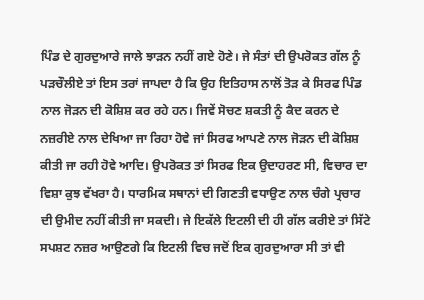ਪਿੰਡ ਦੇ ਗੁਰਦੁਆਰੇ ਜਾਲੇ ਝਾੜਨ ਨਹੀਂ ਗਏ ਹੋਣੇ। ਜੇ ਸੰਤਾਂ ਦੀ ਉਪਰੋਕਤ ਗੱਲ ਨੂੰ ਪੜਚੌਲੀਏ ਤਾਂ ਇਸ ਤਰਾਂ ਜਾਪਦਾ ਹੈ ਕਿ ਉਹ ਇਤਿਹਾਸ ਨਾਲੋਂ ਤੋੜ ਕੇ ਸਿਰਫ ਪਿੰਡ ਨਾਲ ਜੋੜਨ ਦੀ ਕੋਸ਼ਿਸ਼ ਕਰ ਰਹੇ ਹਨ। ਜਿਵੇਂ ਸੋਚਣ ਸ਼ਕਤੀ ਨੂੰ ਕੈਦ ਕਰਨ ਦੇ ਨਜ਼ਰੀਏ ਨਾਲ ਦੇਖਿਆ ਜਾ ਰਿਹਾ ਹੋਵੇ ਜਾਂ ਸਿਰਫ ਆਪਣੇ ਨਾਲ ਜੋੜਨ ਦੀ ਕੋਸ਼ਿਸ਼ ਕੀਤੀ ਜਾ ਰਹੀ ਹੋਵੇ ਆਦਿ। ਉਪਰੋਕਤ ਤਾਂ ਸਿਰਫ ਇਕ ਉਦਾਹਰਣ ਸੀ, ਵਿਚਾਰ ਦਾ ਵਿਸ਼ਾ ਕੁਝ ਵੱਖਰਾ ਹੈ। ਧਾਰਮਿਕ ਸਥਾਨਾਂ ਦੀ ਗਿਣਤੀ ਵਧਾਉਣ ਨਾਲ ਚੰਗੇ ਪ੍ਰਚਾਰ ਦੀ ਉਮੀਦ ਨਹੀਂ ਕੀਤੀ ਜਾ ਸਕਦੀ। ਜੇ ਇਕੱਲੇ ਇਟਲੀ ਦੀ ਹੀ ਗੱਲ ਕਰੀਏ ਤਾਂ ਸਿੱਟੇ ਸਪਸ਼ਟ ਨਜ਼ਰ ਆਉਣਗੇ ਕਿ ਇਟਲੀ ਵਿਚ ਜਦੋਂ ਇਕ ਗੁਰਦੁਆਰਾ ਸੀ ਤਾਂ ਵੀ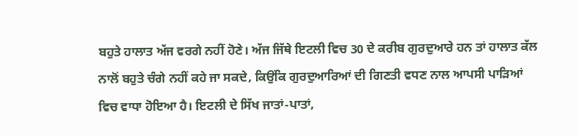ਬਹੁਤੇ ਹਾਲਾਤ ਅੱਜ ਵਰਗੇ ਨਹੀਂ ਹੋਣੇ। ਅੱਜ ਜਿੱਥੇ ਇਟਲੀ ਵਿਚ 30 ਦੇ ਕਰੀਬ ਗੁਰਦੁਆਰੇ ਹਨ ਤਾਂ ਹਾਲਾਤ ਕੱਲ ਨਾਲੋਂ ਬਹੁਤੇ ਚੰਗੇ ਨਹੀਂ ਕਹੇ ਜਾ ਸਕਦੇ, ਕਿਉਂਕਿ ਗੁਰਦੁਆਰਿਆਂ ਦੀ ਗਿਣਤੀ ਵਧਣ ਨਾਲ ਆਪਸੀ ਪਾੜਿਆਂ ਵਿਚ ਵਾਧਾ ਹੋਇਆ ਹੈ। ਇਟਲੀ ਦੇ ਸਿੱਖ ਜਾਤਾਂ-ਪਾਤਾਂ,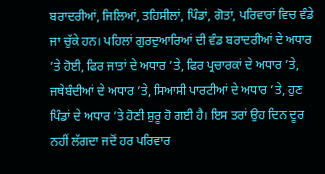ਬਰਾਦਰੀਆਂ, ਜਿਲਿਆਂ, ਤਹਿਸੀਲਾਂ, ਪਿੰਡਾਂ, ਗੋਤਾਂ, ਪਰਿਵਾਰਾਂ ਵਿਚ ਵੰਡੇ ਜਾ ਚੁੱਕੇ ਹਨ। ਪਹਿਲਾਂ ਗੁਰਦੁਆਰਿਆਂ ਦੀ ਵੰਡ ਬਰਾਦਰੀਆਂ ਦੇ ਅਧਾਰ ’ਤੇ ਹੋਈ, ਫਿਰ ਜਾਤਾਂ ਦੇ ਅਧਾਰ ’ਤੇ, ਫਿਰ ਪ੍ਰਚਾਰਕਾਂ ਦੇ ਅਧਾਰ ’ਤੇ, ਜਥੇਬੰਦੀਆਂ ਦੇ ਅਧਾਰ ’ਤੇ, ਸਿਆਸੀ ਪਾਰਟੀਆਂ ਦੇ ਅਧਾਰ ’ਤੇ, ਹੁਣ ਪਿੰਡਾਂ ਦੇ ਅਧਾਰ ’ਤੇ ਹੋਣੀ ਸ਼ੁਰੂ ਹੋ ਗਈ ਹੈ। ਇਸ ਤਰਾਂ ਉਹ ਦਿਨ ਦੂਰ ਨਹੀਂ ਲੱਗਦਾ ਜਦੋਂ ਹਰ ਪਰਿਵਾਰ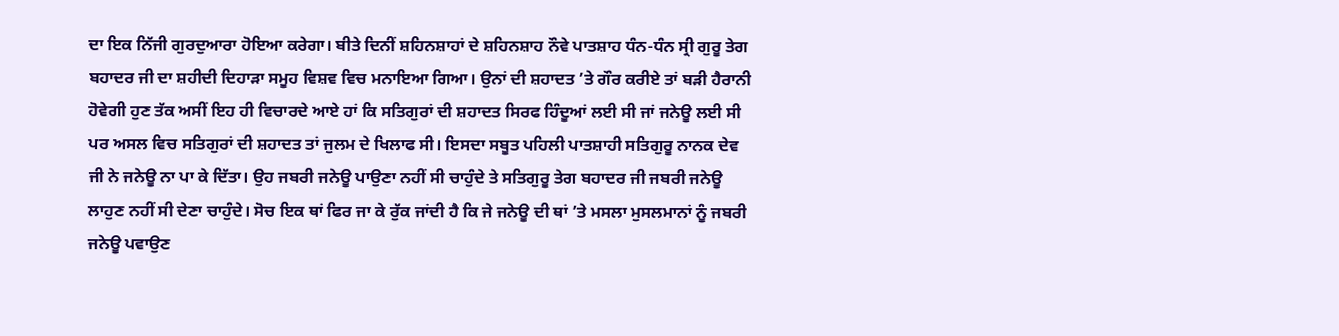ਦਾ ਇਕ ਨਿੱਜੀ ਗੁਰਦੁਆਰਾ ਹੋਇਆ ਕਰੇਗਾ। ਬੀਤੇ ਦਿਨੀਂ ਸ਼ਹਿਨਸ਼ਾਹਾਂ ਦੇ ਸ਼ਹਿਨਸ਼ਾਹ ਨੌਵੇ ਪਾਤਸ਼ਾਹ ਧੰਨ-ਧੰਨ ਸ੍ਰੀ ਗੁਰੂ ਤੇਗ ਬਹਾਦਰ ਜੀ ਦਾ ਸ਼ਹੀਦੀ ਦਿਹਾੜਾ ਸਮੂਹ ਵਿਸ਼ਵ ਵਿਚ ਮਨਾਇਆ ਗਿਆ। ਉਨਾਂ ਦੀ ਸ਼ਹਾਦਤ ’ਤੇ ਗੌਰ ਕਰੀਏ ਤਾਂ ਬੜੀ ਹੈਰਾਨੀ ਹੋਵੇਗੀ ਹੁਣ ਤੱਕ ਅਸੀਂ ਇਹ ਹੀ ਵਿਚਾਰਦੇ ਆਏ ਹਾਂ ਕਿ ਸਤਿਗੁਰਾਂ ਦੀ ਸ਼ਹਾਦਤ ਸਿਰਫ ਹਿੰਦੂਆਂ ਲਈ ਸੀ ਜਾਂ ਜਨੇਊ ਲਈ ਸੀ ਪਰ ਅਸਲ ਵਿਚ ਸਤਿਗੁਰਾਂ ਦੀ ਸ਼ਹਾਦਤ ਤਾਂ ਜੁਲਮ ਦੇ ਖਿਲਾਫ ਸੀ। ਇਸਦਾ ਸਬੂਤ ਪਹਿਲੀ ਪਾਤਸ਼ਾਹੀ ਸਤਿਗੁਰੂ ਨਾਨਕ ਦੇਵ ਜੀ ਨੇ ਜਨੇਊ ਨਾ ਪਾ ਕੇ ਦਿੱਤਾ। ਉਹ ਜਬਰੀ ਜਨੇਊ ਪਾਉਣਾ ਨਹੀਂ ਸੀ ਚਾਹੁੰਦੇ ਤੇ ਸਤਿਗੁਰੂ ਤੇਗ ਬਹਾਦਰ ਜੀ ਜਬਰੀ ਜਨੇਊ ਲਾਹੁਣ ਨਹੀਂ ਸੀ ਦੇਣਾ ਚਾਹੁੰਦੇ। ਸੋਚ ਇਕ ਥਾਂ ਫਿਰ ਜਾ ਕੇ ਰੁੱਕ ਜਾਂਦੀ ਹੈ ਕਿ ਜੇ ਜਨੇਊ ਦੀ ਥਾਂ ’ਤੇ ਮਸਲਾ ਮੁਸਲਮਾਨਾਂ ਨੂੰ ਜਬਰੀ ਜਨੇਊ ਪਵਾਉਣ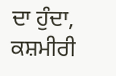ਦਾ ਹੁੰਦਾ, ਕਸ਼ਮੀਰੀ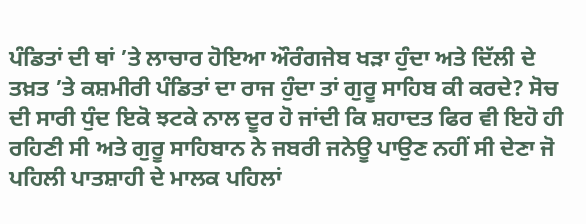ਪੰਡਿਤਾਂ ਦੀ ਥਾਂ ’ਤੇ ਲਾਚਾਰ ਹੋਇਆ ਔਰੰਗਜੇਬ ਖੜਾ ਹੁੰਦਾ ਅਤੇ ਦਿੱਲੀ ਦੇ ਤਖ਼ਤ ’ਤੇ ਕਸ਼ਮੀਰੀ ਪੰਡਿਤਾਂ ਦਾ ਰਾਜ ਹੁੰਦਾ ਤਾਂ ਗੁਰੂ ਸਾਹਿਬ ਕੀ ਕਰਦੇ? ਸੋਚ ਦੀ ਸਾਰੀ ਧੁੰਦ ਇਕੋ ਝਟਕੇ ਨਾਲ ਦੂਰ ਹੋ ਜਾਂਦੀ ਕਿ ਸ਼ਹਾਦਤ ਫਿਰ ਵੀ ਇਹੋ ਹੀ ਰਹਿਣੀ ਸੀ ਅਤੇ ਗੁਰੂ ਸਾਹਿਬਾਨ ਨੇ ਜਬਰੀ ਜਨੇਊ ਪਾਉਣ ਨਹੀਂ ਸੀ ਦੇਣਾ ਜੋ ਪਹਿਲੀ ਪਾਤਸ਼ਾਹੀ ਦੇ ਮਾਲਕ ਪਹਿਲਾਂ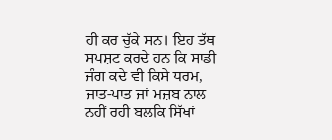ਹੀ ਕਰ ਚੁੱਕੇ ਸਨ। ਇਹ ਤੱਥ ਸਪਸ਼ਟ ਕਰਦੇ ਹਨ ਕਿ ਸਾਡੀ ਜੰਗ ਕਦੇ ਵੀ ਕਿਸੇ ਧਰਮ, ਜਾਤ-ਪਾਤ ਜਾਂ ਮਜ਼ਬ ਨਾਲ ਨਹੀਂ ਰਹੀ ਬਲਕਿ ਸਿੱਖਾਂ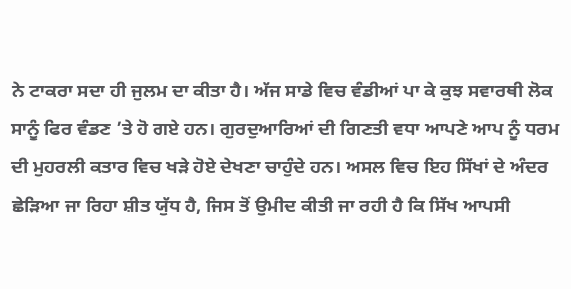ਨੇ ਟਾਕਰਾ ਸਦਾ ਹੀ ਜੁਲਮ ਦਾ ਕੀਤਾ ਹੈ। ਅੱਜ ਸਾਡੇ ਵਿਚ ਵੰਡੀਆਂ ਪਾ ਕੇ ਕੁਝ ਸਵਾਰਥੀ ਲੋਕ ਸਾਨੂੰ ਫਿਰ ਵੰਡਣ ’ਤੇ ਹੋ ਗਏ ਹਨ। ਗੁਰਦੁਆਰਿਆਂ ਦੀ ਗਿਣਤੀ ਵਧਾ ਆਪਣੇ ਆਪ ਨੂੰ ਧਰਮ ਦੀ ਮੁਹਰਲੀ ਕਤਾਰ ਵਿਚ ਖੜੇ ਹੋਏ ਦੇਖਣਾ ਚਾਹੁੰਦੇ ਹਨ। ਅਸਲ ਵਿਚ ਇਹ ਸਿੱਖਾਂ ਦੇ ਅੰਦਰ ਛੇੜਿਆ ਜਾ ਰਿਹਾ ਸ਼ੀਤ ਯੁੱਧ ਹੈ, ਜਿਸ ਤੋਂ ਉਮੀਦ ਕੀਤੀ ਜਾ ਰਹੀ ਹੈ ਕਿ ਸਿੱਖ ਆਪਸੀ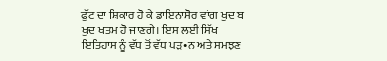ਫੁੱਟ ਦਾ ਸ਼ਿਕਾਰ ਹੋ ਕੇ ਡਾਇਨਾਸੋਰ ਵਾਂਗ ਖੁਦ ਬ ਖੁਦ ਖਤਮ ਹੋ ਜਾਣਗੇ। ਇਸ ਲਈ ਸਿੱਖ ਇਤਿਹਾਸ ਨੂੰ ਵੱਧ ਤੋਂ ਵੱਧ ਪੜ•ਨ ਅਤੇ ਸਮਝਣ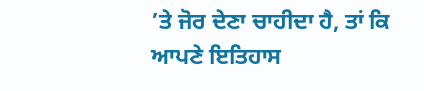’ਤੇ ਜੋਰ ਦੇਣਾ ਚਾਹੀਦਾ ਹੈ, ਤਾਂ ਕਿ ਆਪਣੇ ਇਤਿਹਾਸ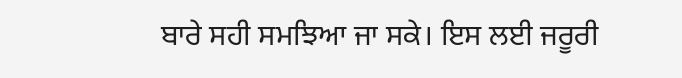ਬਾਰੇ ਸਹੀ ਸਮਝਿਆ ਜਾ ਸਕੇ। ਇਸ ਲਈ ਜਰੂਰੀ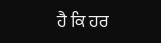ਹੈ ਕਿ ਹਰ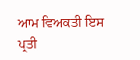ਆਮ ਵਿਅਕਤੀ ਇਸ ਪ੍ਰਤੀ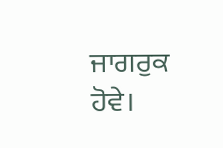ਜਾਗਰੁਕ ਹੋਵੇ।